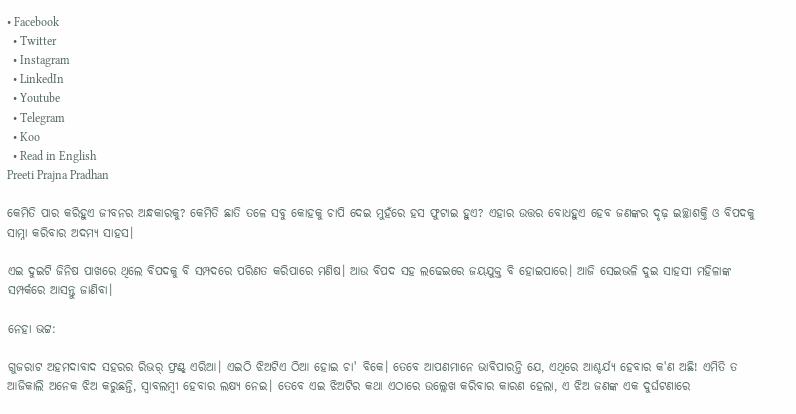• Facebook
  • Twitter
  • Instagram
  • LinkedIn
  • Youtube
  • Telegram
  • Koo
  • Read in English
Preeti Prajna Pradhan

କେମିତି ପାର କରିହୁଏ ଜୀବନର ଅନ୍ଧକାରକୁ? କେମିତି ଛାତି ତଳେ ସବୁ କୋହକୁ ଚାପି ଦେଇ ମୁହଁରେ ହସ ଫୁଟାଇ ହୁଏ? ଏହାର ଉତ୍ତର ବୋଧହୁଏ ହେବ ଜଣଙ୍କର ଦୃଢ଼ ଇଚ୍ଛାଶକ୍ତି ଓ ବିପଦକୁ ସାମ୍ନା କରିବାର ଅଦମ୍ୟ ସାହସ।

ଏଇ ଦୁଇଟି ଜିନିଷ ପାଖରେ ଥିଲେ ବିପଦକୁ ବି ସମ୍ପଦରେ ପରିଣତ କରିପାରେ ମଣିଷ। ଆଉ ବିପଦ ସହ ଲଢେଇରେ ଜୟଯୁକ୍ତ ବି ହୋଇପାରେ। ଆଜି ସେଇଭଳି ଦୁଇ ସାହସୀ ମହିଳାଙ୍କ ସମ୍ପର୍କରେ ଆସନ୍ତୁ ଜାଣିବା।

ନେହା ଭଟ୍ଟ:

ଗୁଜରାଟ ଅହମଦାବାଦ ସହରର ରିଭର୍ ଫ୍ରଣ୍ଟ୍ ଏରିଆ। ଏଇଠି ଝିଅଟିଏ ଠିଆ ହୋଇ ଚା' ବିକେ। ତେବେ ଆପଣମାନେ ଭାବିପାରନ୍ତି ଯେ, ଏଥିରେ ଆଶ୍ଚର୍ଯ୍ୟ ହେବାର କ'ଣ ଅଛି! ଏମିତି ତ ଆଜିକାଲି ଅନେକ ଝିଅ କରୁଛନ୍ତି, ସ୍ୱାବଲମ୍ବୀ ହେବାର ଲକ୍ଷ୍ୟ ନେଇ। ତେବେ ଏଇ ଝିଅଟିର କଥା ଏଠାରେ ଉଲ୍ଲେଖ କରିବାର କାରଣ ହେଲା, ଏ ଝିଅ ଜଣଙ୍କ ଏକ ଦୁର୍ଘଟଣାରେ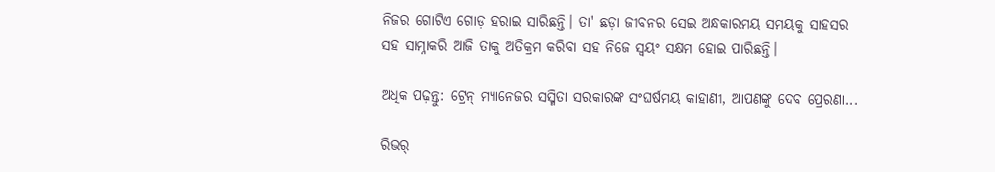ନିଜର ଗୋଟିଏ ଗୋଡ଼ ହରାଇ ସାରିଛନ୍ତି। ତା' ଛଡ଼ା ଜୀବନର ସେଇ ଅନ୍ଧକାରମୟ ସମୟକୁ ସାହସର ସହ ସାମ୍ନାକରି ଆଜି ତାକୁ ଅତିକ୍ରମ କରିବା ସହ ନିଜେ ସ୍ୱୟଂ ସକ୍ଷମ ହୋଇ ପାରିଛନ୍ତି।

ଅଧିକ ପଢ଼ନ୍ତୁ: ଟ୍ରେନ୍ ମ୍ୟାନେଜର ସସ୍ମିତା ସରକାରଙ୍କ ସଂଘର୍ଷମୟ କାହାଣୀ, ଆପଣଙ୍କୁ ଦେବ ପ୍ରେରଣା...

ରିଭର୍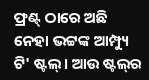ଫ୍ରଣ୍ଟ୍ ଠାରେ ଅଛି ନେହା ଭଟ୍ଟଙ୍କ ଆମ୍ପ୍ୟୁ ଟି' ଷ୍ଟଲ୍। ଆଉ ଷ୍ଟଲ୍‌ର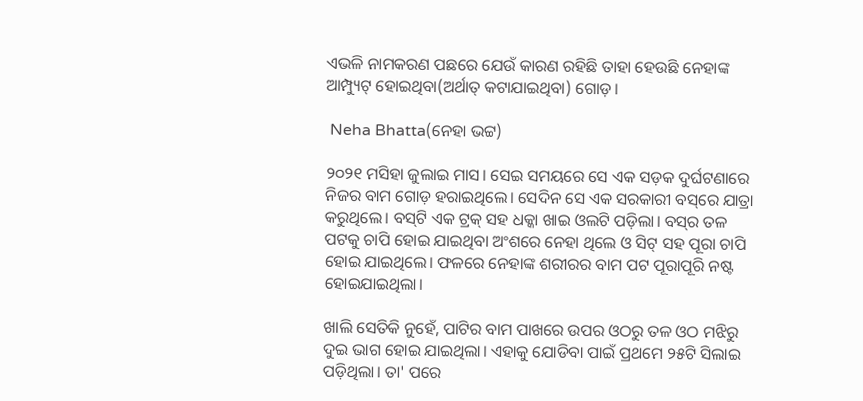ଏଭଳି ନାମକରଣ ପଛରେ ଯେଉଁ କାରଣ ରହିଛି ତାହା ହେଉଛି ନେହାଙ୍କ ଆମ୍ପ୍ୟୁଟ୍ ହୋଇଥିବା(ଅର୍ଥାତ୍ କଟାଯାଇଥିବା) ଗୋଡ଼।

 Neha Bhatta(ନେହା ଭଟ୍ଟ)

୨୦୨୧ ମସିହା ଜୁଲାଇ ମାସ। ସେଇ ସମୟରେ ସେ ଏକ ସଡ଼କ ଦୁର୍ଘଟଣାରେ ନିଜର ବାମ ଗୋଡ଼ ହରାଇଥିଲେ। ସେଦିନ ସେ ଏକ ସରକାରୀ ବସ୍‌ରେ ଯାତ୍ରା କରୁଥିଲେ। ବସ୍‌ଟି ଏକ ଟ୍ରକ୍ ସହ ଧକ୍କା ଖାଇ ଓଲଟି ପଡ଼ିଲା। ବସ୍‌ର ତଳ ପଟକୁ ଚାପି ହୋଇ ଯାଇଥିବା ଅଂଶରେ ନେହା ଥିଲେ ଓ ସିଟ୍ ସହ ପୂରା ଚାପି ହୋଇ ଯାଇଥିଲେ। ଫଳରେ ନେହାଙ୍କ ଶରୀରର ବାମ ପଟ ପୂରାପୂରି ନଷ୍ଟ ହୋଇଯାଇଥିଲା।

ଖାଲି ସେତିକି ନୁହେଁ, ପାଟିର ବାମ ପାଖରେ ଉପର ଓଠରୁ ତଳ ଓଠ ମଝିରୁ ଦୁଇ ଭାଗ ହୋଇ ଯାଇଥିଲା। ଏହାକୁ ଯୋଡିବା ପାଇଁ ପ୍ରଥମେ ୨୫ଟି ସିଲାଇ ପଡ଼ିଥିଲା। ତା' ପରେ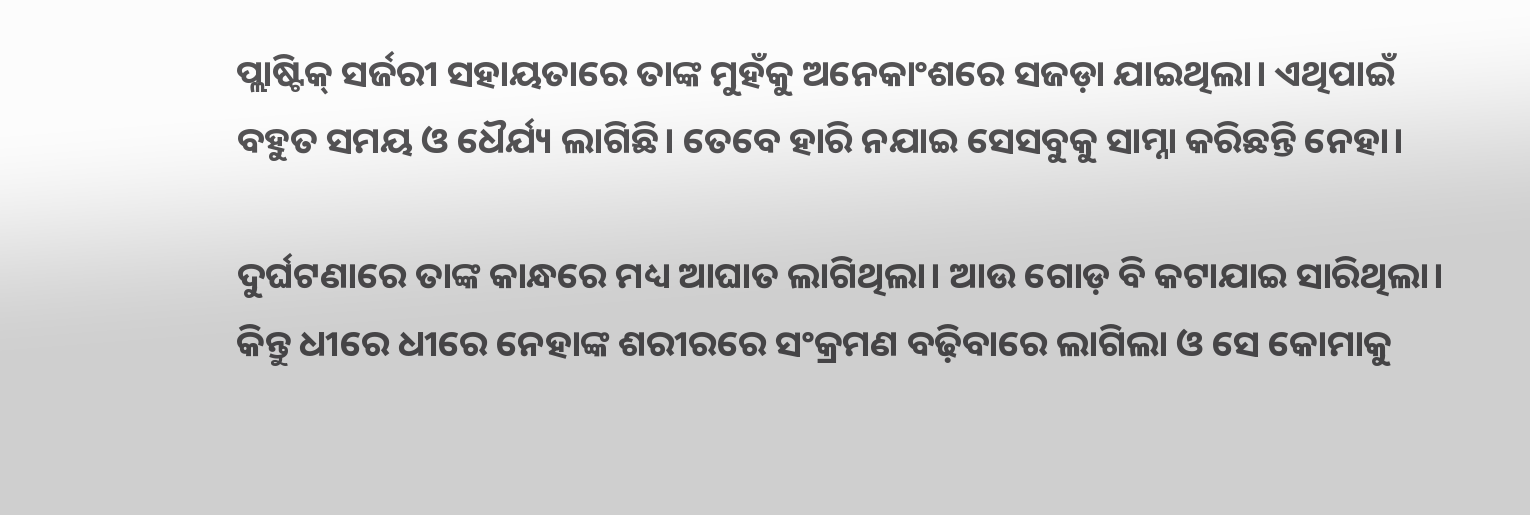ପ୍ଲାଷ୍ଟିକ୍ ସର୍ଜରୀ ସହାୟତାରେ ତାଙ୍କ ମୁହଁକୁ ଅନେକାଂଶରେ ସଜଡ଼ା ଯାଇଥିଲା। ଏଥିପାଇଁ ବହୁତ ସମୟ ଓ ଧୈର୍ଯ୍ୟ ଲାଗିଛି। ତେବେ ହାରି ନଯାଇ ସେସବୁକୁ ସାମ୍ନା କରିଛନ୍ତି ନେହା।

ଦୁର୍ଘଟଣାରେ ତାଙ୍କ କାନ୍ଧରେ ମଧ୍ୟ ଆଘାତ ଲାଗିଥିଲା। ଆଉ ଗୋଡ଼ ବି କଟାଯାଇ ସାରିଥିଲା। କିନ୍ତୁ ଧୀରେ ଧୀରେ ନେହାଙ୍କ ଶରୀରରେ ସଂକ୍ରମଣ ବଢ଼ିବାରେ ଲାଗିଲା ଓ ସେ କୋମାକୁ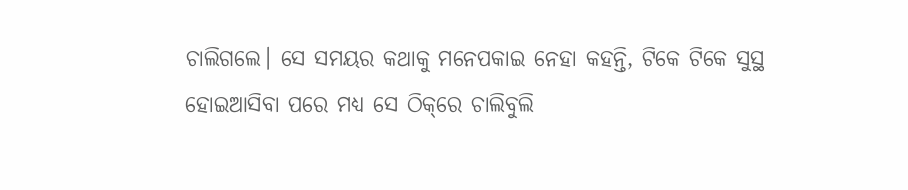ଚାଲିଗଲେ। ସେ ସମୟର କଥାକୁ ମନେପକାଇ ନେହା କହନ୍ତି, ଟିକେ ଟିକେ ସୁସ୍ଥ ହୋଇଆସିବା ପରେ ମଧ୍ୟ ସେ ଠିକ୍‌ରେ ଚାଲିବୁଲି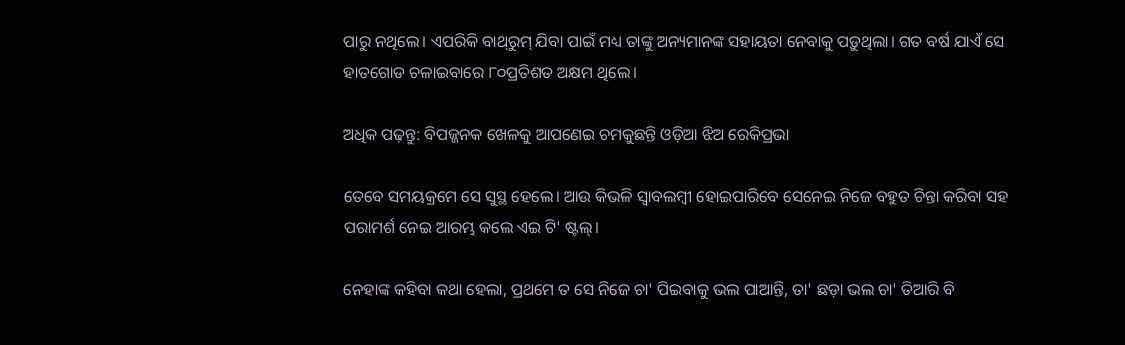ପାରୁ ନଥିଲେ। ଏପରିକି ବାଥ୍‌ରୁମ୍ ଯିବା ପାଇଁ ମଧ୍ୟ ତାଙ୍କୁ ଅନ୍ୟମାନଙ୍କ ସହାୟତା ନେବାକୁ ପଡ଼ୁଥିଲା। ଗତ ବର୍ଷ ଯାଏଁ ସେ ହାତଗୋଡ ଚଳାଇବାରେ ୮୦ପ୍ରତିଶତ ଅକ୍ଷମ ଥିଲେ।

ଅଧିକ ପଢ଼ନ୍ତୁ: ବିପଜ୍ଜନକ ଖେଳକୁ ଆପଣେଇ ଚମକୁଛନ୍ତି ଓଡ଼ିଆ ଝିଅ ରେକିପ୍ରଭା

ତେବେ ସମୟକ୍ରମେ ସେ ସୁସ୍ଥ ହେଲେ। ଆଉ କିଭଳି ସ୍ୱାବଲମ୍ବୀ ହୋଇପାରିବେ ସେନେଇ ନିଜେ ବହୁତ ଚିନ୍ତା କରିବା ସହ ପରାମର୍ଶ ନେଇ ଆରମ୍ଭ କଲେ ଏଇ ଟି' ଷ୍ଟଲ୍।

ନେହାଙ୍କ କହିବା କଥା ହେଲା, ପ୍ରଥମେ ତ ସେ ନିଜେ ଚା' ପିଇବାକୁ ଭଲ ପାଆନ୍ତି, ତା' ଛଡ଼ା ଭଲ ଚା' ତିଆରି ବି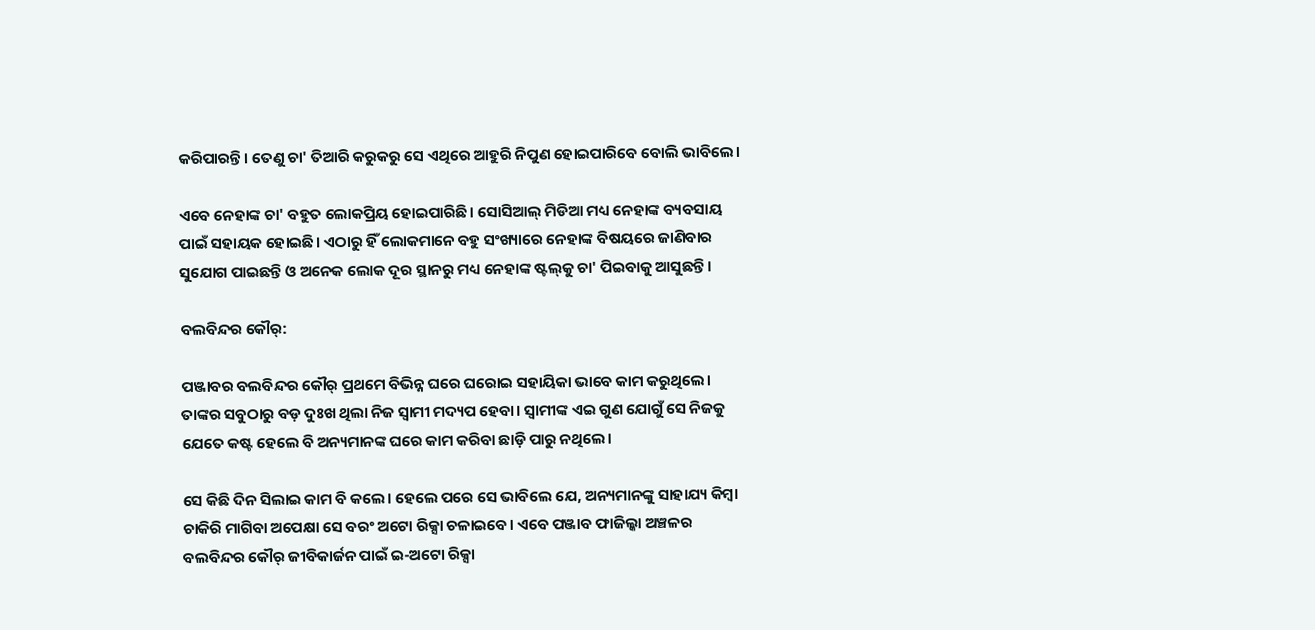କରିପାରନ୍ତି। ତେଣୁ ଚା' ତିଆରି କରୁକରୁ ସେ ଏଥିରେ ଆହୁରି ନିପୁଣ ହୋଇପାରିବେ ବୋଲି ଭାବିଲେ।

ଏବେ ନେହାଙ୍କ ଚା' ବହୁତ ଲୋକପ୍ରିୟ ହୋଇପାରିଛି। ସୋସିଆଲ୍ ମିଡିଆ ମଧ୍ୟ ନେହାଙ୍କ ବ୍ୟବସାୟ ପାଇଁ ସହାୟକ ହୋଇଛି। ଏଠାରୁ ହିଁ ଲୋକମାନେ ବହୁ ସଂଖ୍ୟାରେ ନେହାଙ୍କ ବିଷୟରେ ଜାଣିବାର ସୁଯୋଗ ପାଇଛନ୍ତି ଓ ଅନେକ ଲୋକ ଦୂର ସ୍ଥାନରୁ ମଧ୍ୟ ନେହାଙ୍କ ଷ୍ଟଲ୍‌କୁ ଚା' ପିଇବାକୁ ଆସୁଛନ୍ତି‌।

ବଲବିନ୍ଦର କୌର୍:

ପଞ୍ଜାବର ବଲବିନ୍ଦର କୌର୍ ପ୍ରଥମେ ବିଭିନ୍ନ ଘରେ ଘରୋଇ ସହାୟିକା ଭାବେ କାମ କରୁଥିଲେ। ତାଙ୍କର ସବୁଠାରୁ ବଡ଼ ଦୁଃଖ ଥିଲା ନିଜ ସ୍ୱାମୀ ମଦ୍ୟପ ହେବା। ସ୍ୱାମୀଙ୍କ ଏଇ ଗୁଣ ଯୋଗୁଁ ସେ ନିଜକୁ ଯେତେ କଷ୍ଟ ହେଲେ ବି ଅନ୍ୟମାନଙ୍କ ଘରେ କାମ କରିବା ଛାଡ଼ି ପାରୁ ନଥିଲେ।

ସେ କିଛି ଦିନ ସିଲାଇ କାମ ବି କଲେ। ହେଲେ ପରେ ସେ ଭାବିଲେ ଯେ, ଅନ୍ୟମାନଙ୍କୁ ସାହାଯ୍ୟ କିମ୍ବା ଚାକିରି ମାଗିବା ଅପେକ୍ଷା ସେ ବରଂ ଅଟୋ ରିକ୍ସା ଚଳାଇବେ। ଏବେ ପଞ୍ଜାବ ଫାଜିଲ୍କା ଅଞ୍ଚଳର ବଲବିନ୍ଦର କୌର୍ ଜୀବିକାର୍ଜନ ପାଇଁ ଇ-ଅଟୋ ରିକ୍ସା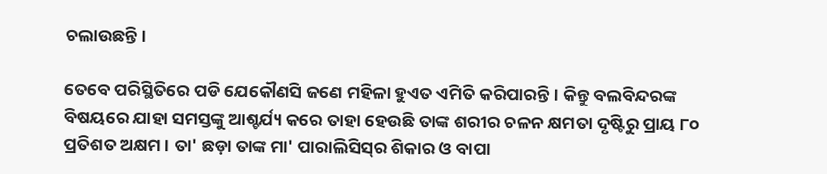ଚଲାଉଛନ୍ତି।

ତେବେ ପରିସ୍ଥିତିରେ ପଡି ଯେକୌଣସି ଜଣେ ମହିଳା ହୁଏତ ଏମିତି କରିପାରନ୍ତି। କିନ୍ତୁ ବଲବିନ୍ଦରଙ୍କ ବିଷୟରେ ଯାହା ସମସ୍ତଙ୍କୁ ଆଶ୍ଚର୍ଯ୍ୟ କରେ ତାହା ହେଉଛି ତାଙ୍କ ଶରୀର ଚଳନ କ୍ଷମତା ଦୃଷ୍ଟିରୁ ପ୍ରାୟ ୮୦ ପ୍ରତିଶତ ଅକ୍ଷମ। ତା' ଛଡ଼ା ତାଙ୍କ ମା' ପାରାଲିସିସ୍‌ର ଶିକାର ଓ ବାପା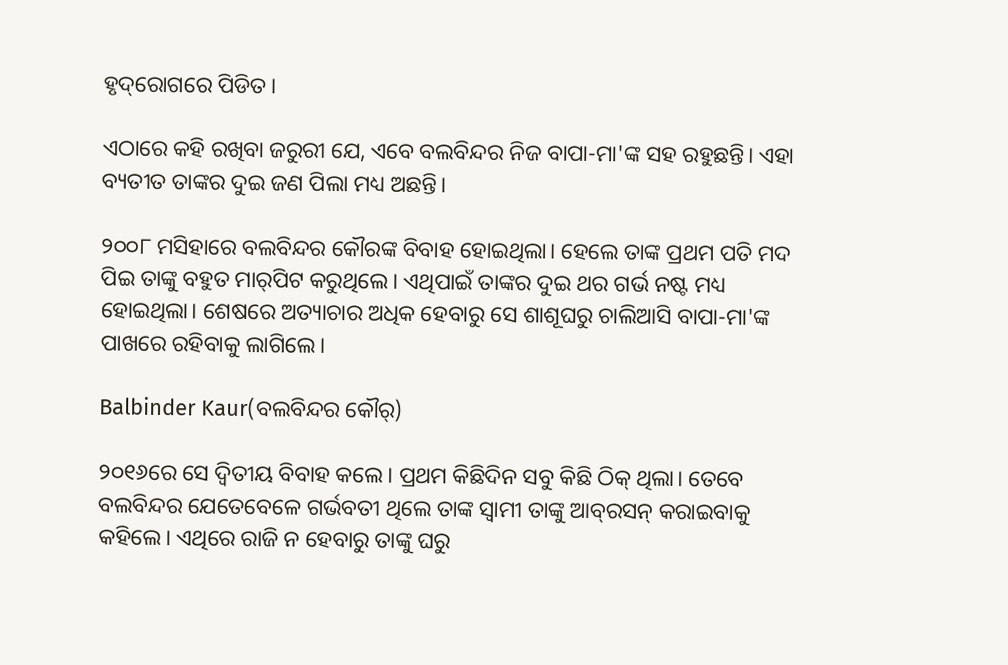ହୃଦ୍‌ରୋଗରେ ପିଡିତ।

ଏଠାରେ କହି ରଖିବା ଜରୁରୀ ଯେ, ଏବେ ବଲବିନ୍ଦର ନିଜ ବାପା-ମା'ଙ୍କ ସହ ରହୁଛନ୍ତି। ଏହା ବ୍ୟତୀତ ତାଙ୍କର ଦୁଇ ଜଣ ପିଲା ମଧ୍ୟ ଅଛନ୍ତି।

୨୦୦୮ ମସିହାରେ ବଲବିନ୍ଦର କୌରଙ୍କ ବିବାହ ହୋଇଥିଲା। ହେଲେ ତାଙ୍କ ପ୍ରଥମ ପତି ମଦ ପିଇ ତାଙ୍କୁ ବହୁତ ମାର୍‌ପିଟ କରୁଥିଲେ। ଏଥିପାଇଁ ତାଙ୍କର ଦୁଇ ଥର ଗର୍ଭ ନଷ୍ଟ ମଧ୍ୟ ହୋଇଥିଲା। ଶେଷରେ ଅତ୍ୟାଚାର ଅଧିକ ହେବାରୁ ସେ ଶାଶୂଘରୁ ଚାଲିଆସି ବାପା-ମା'ଙ୍କ ପାଖରେ ରହିବାକୁ ଲାଗିଲେ।

Balbinder Kaur(ବଲବିନ୍ଦର କୌର୍)

୨୦୧୬ରେ ସେ ଦ୍ୱିତୀୟ ବିବାହ କଲେ। ପ୍ରଥମ କିଛିଦିନ ସବୁ କିଛି ଠିକ୍ ଥିଲା। ତେବେ ବଲବିନ୍ଦର ଯେତେବେଳେ ଗର୍ଭବତୀ ଥିଲେ ତାଙ୍କ ସ୍ୱାମୀ ତାଙ୍କୁ ଆବ୍‌ରସନ୍ କରାଇବାକୁ କହିଲେ। ଏଥିରେ ରାଜି ନ ହେବାରୁ ତାଙ୍କୁ ଘରୁ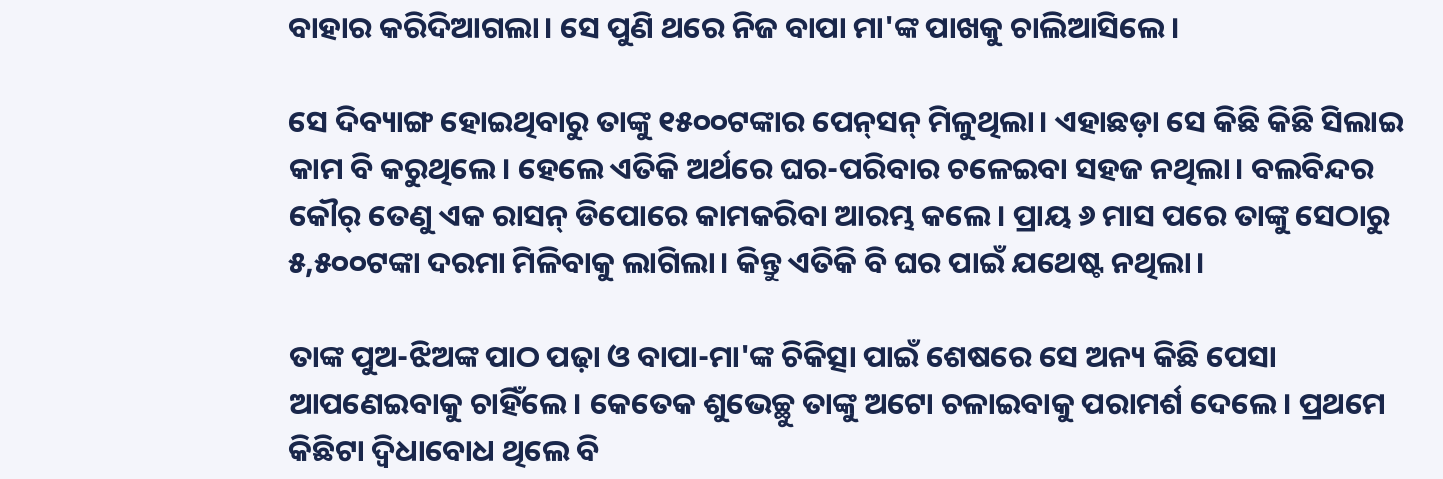ବାହାର କରିଦିଆଗଲା। ସେ ପୁଣି ଥରେ ନିଜ ବାପା ମା'ଙ୍କ ପାଖକୁ ଚାଲିଆସିଲେ।

ସେ ଦିବ୍ୟାଙ୍ଗ ହୋଇଥିବାରୁ ତାଙ୍କୁ ୧୫୦୦ଟଙ୍କାର ପେନ୍‌ସନ୍ ମିଳୁଥିଲା। ଏହାଛଡ଼ା ସେ କିଛି କିଛି ସିଲାଇ କାମ ବି କରୁଥିଲେ। ହେଲେ ଏତିକି ଅର୍ଥରେ ଘର-ପରିବାର ଚଳେଇବା ସହଜ ନଥିଲା। ବଲବିନ୍ଦର କୌର୍ ତେଣୁ ଏକ ରାସନ୍ ଡିପୋରେ କାମକରିବା ଆରମ୍ଭ କଲେ। ପ୍ରାୟ ୬ ମାସ ପରେ ତାଙ୍କୁ ସେଠାରୁ ୫,୫୦୦ଟଙ୍କା ଦରମା ମିଳିବାକୁ ଲାଗିଲା। କିନ୍ତୁ ଏତିକି ବି ଘର ପାଇଁ ଯଥେଷ୍ଟ ନଥିଲା।

ତାଙ୍କ ପୁଅ-ଝିଅଙ୍କ ପାଠ ପଢ଼ା ଓ ବାପା-ମା'ଙ୍କ ଚିକିତ୍ସା ପାଇଁ ଶେଷରେ ସେ ଅନ୍ୟ କିଛି ପେସା ଆପଣେଇବାକୁ ଚାହିଁଲେ। କେତେକ ଶୁଭେଚ୍ଛୁ ତାଙ୍କୁ ଅଟୋ ଚଳାଇବାକୁ ପରାମର୍ଶ ଦେଲେ। ପ୍ରଥମେ କିଛିଟା ଦ୍ୱିଧାବୋଧ ଥିଲେ ବି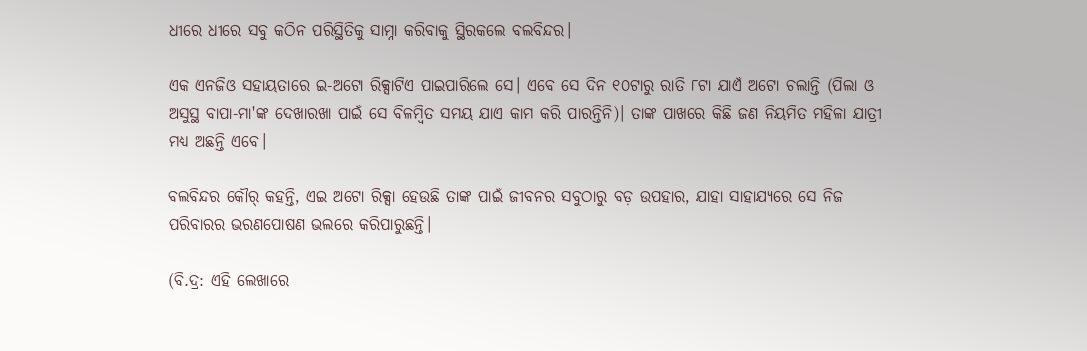ଧୀରେ ଧୀରେ ସବୁ କଠିନ ପରିସ୍ଥିତିକୁ ସାମ୍ନା କରିବାକୁ ସ୍ଥିରକଲେ ବଲବିନ୍ଦର।

ଏକ ଏନଜିଓ ସହାୟତାରେ ଇ-ଅଟୋ ରିକ୍ସାଟିଏ ପାଇପାରିଲେ ସେ। ଏବେ ସେ ଦିନ ୧୦ଟାରୁ ରାତି ୮ଟା ଯାଏଁ ଅଟୋ ଚଲାନ୍ତି (ପିଲା ଓ ଅସୁସ୍ଥ ବାପା-ମା'ଙ୍କ ଦେଖାରଖା ପାଇଁ ସେ ବିଳମ୍ବିତ ସମୟ ଯାଏ କାମ କରି ପାରନ୍ତିନି)। ତାଙ୍କ ପାଖରେ କିଛି ଜଣ ନିୟମିତ ମହିଳା ଯାତ୍ରୀ ମଧ୍ୟ ଅଛନ୍ତି ଏବେ।

ବଲବିନ୍ଦର କୌର୍ କହନ୍ତି, ଏଇ ଅଟୋ ରିକ୍ସା ହେଉଛି ତାଙ୍କ ପାଇଁ ଜୀବନର ସବୁଠାରୁ ବଡ଼ ଉପହାର, ଯାହା ସାହାଯ୍ୟରେ ସେ ନିଜ ପରିବାରର ଭରଣପୋଷଣ ଭଲରେ କରିପାରୁଛନ୍ତି।

(ବି.ଦ୍ର: ଏହି ଲେଖାରେ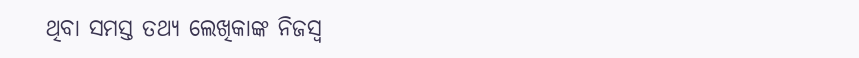ଥିବା ସମସ୍ତ ତଥ୍ୟ ଲେଖିକାଙ୍କ ନିଜସ୍ୱ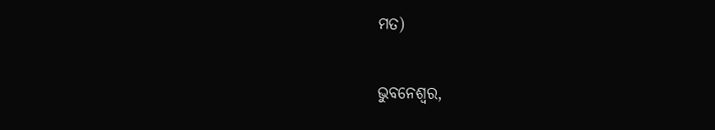ମତ)

ଭୁବନେଶ୍ୱର,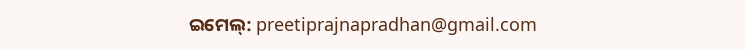ଇମେଲ୍: preetiprajnapradhan@gmail.com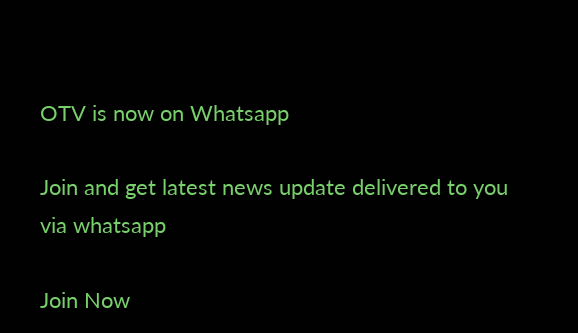OTV is now on Whatsapp

Join and get latest news update delivered to you via whatsapp

Join Now